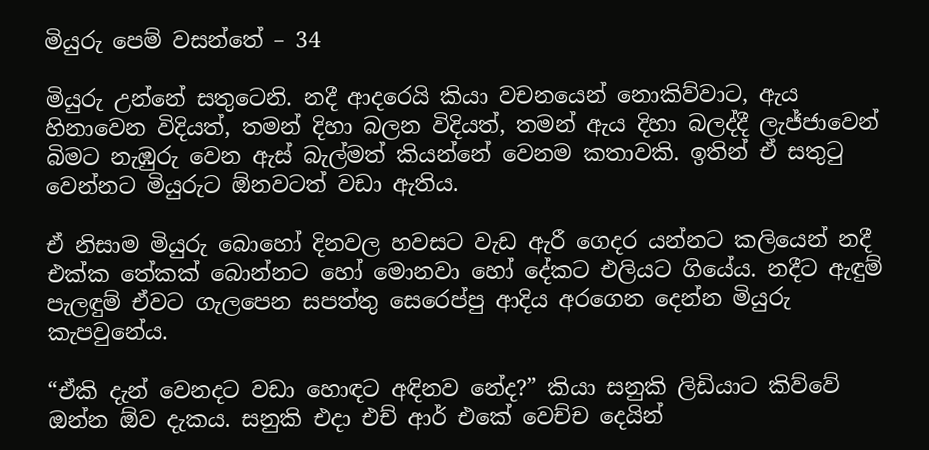මියුරු පෙම් වසන්තේ – 34

මියුරු උන්නේ සතුටෙනි. නදී ආදරෙයි කියා වචනයෙන් නොකිව්වාට, ඇය හිනාවෙන විදියත්, තමන් දිහා බලන විදියත්, තමන් ඇය දිහා බලද්දී ලැජ්ජාවෙන් බිමට නැඹුරු වෙන ඇස් බැල්මත් කියන්නේ වෙනම කතාවකි. ඉතින් ඒ සතුටු වෙන්නට මියුරුට ඕනවටත් වඩා ඇතිය.

ඒ නිසාම මියුරු බොහෝ දිනවල හවසට වැඩ ඇරී ගෙදර යන්නට කලියෙන් නදී එක්ක තේකක් බොන්නට හෝ මොනවා හෝ දේකට එලියට ගියේය. නදීට ඇඳුම් පැලඳුම් ඒවට ගැලපෙන සපත්තු සෙරෙප්පු ආදිය අරගෙන දෙන්න මියුරු කැපවුනේය.

“ඒකි දැන් වෙනදට වඩා හොඳට අඳිනව නේද?” කියා සනුකි ලිඩියාට කිව්වේ ඔන්න ඕව දැකය. සනුකි එදා එච් ආර් එකේ වෙච්ච දෙයින්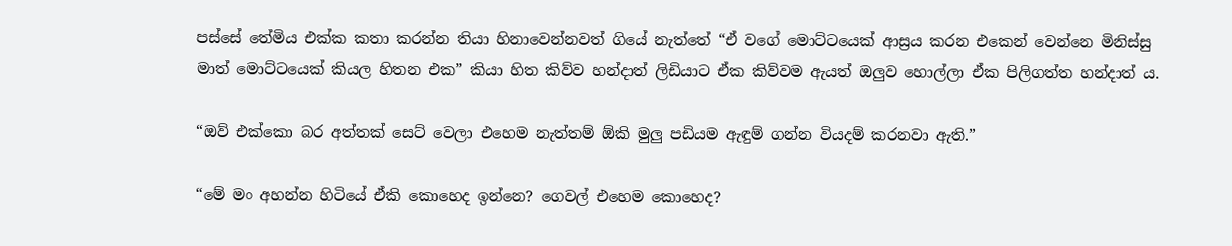පස්සේ තේමිය එක්ක කතා කරන්න තියා හිනාවෙන්නවත් ගියේ නැත්තේ “ඒ වගේ මොට්ටයෙක් ආස්‍රය කරන එකෙන් වෙන්නෙ මිනිස්සු මාත් මොට්ටයෙක් කියල හිතන එක” කියා හිත කිව්ව හන්දාත් ලිඩියාට ඒක කිව්වම ඇයත් ඔලුව හොල්ලා ඒක පිලිගත්ත හන්දාත් ය.

“ඔව් එක්කො බර අත්තක් සෙට් වෙලා එහෙම නැත්තම් ඕකි මුලු පඩියම ඇඳුම් ගන්න වියදම් කරනවා ඇති.”

“මේ මං අහන්න හිටියේ ඒකි කොහෙද ඉන්නෙ? ගෙවල් එහෙම කොහෙද?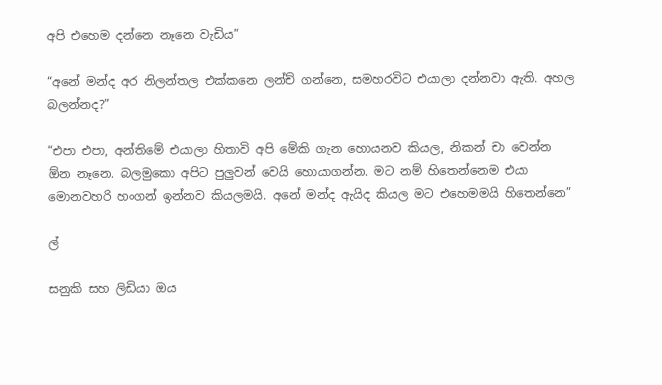අපි එහෙම දන්නෙ නෑනෙ වැඩිය”

“අනේ මන්ද අර නිලන්තල එක්කනෙ ලන්ච් ගන්නෙ, සමහරවිට එයාලා දන්නවා ඇති. අහල බලන්නද?”

“එපා එපා, අන්තිමේ එයාලා හිතාවි අපි මේකි ගැන හොයනව කියල, නිකන් චා වෙන්න ඕන නෑනෙ. බලමුකො අපිට පුලුවන් වෙයි හොයාගන්න. මට නම් හිතෙන්නෙම එයා මොනවහරි හංගන් ඉන්නව කියලමයි. අනේ මන්ද ඇයිද කියල මට එහෙමමයි හිතෙන්නෙ”

ල්

සනුකි සහ ලිඩියා ඔය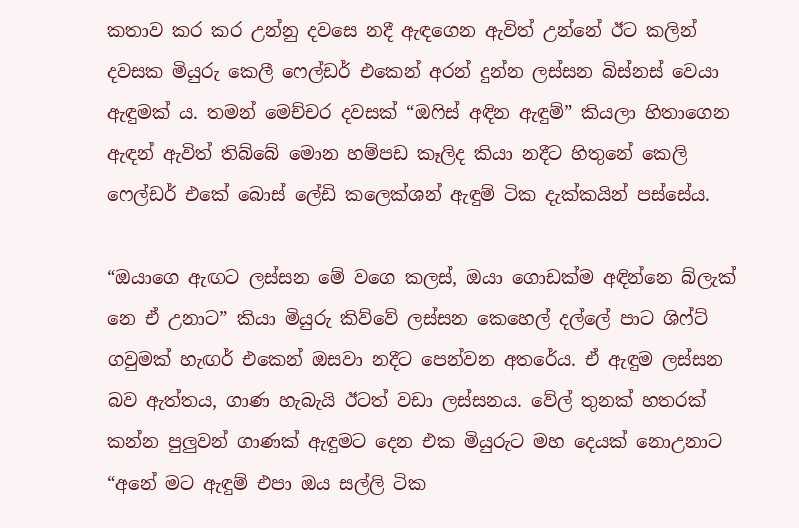කතාව කර කර උන්නු දවසෙ නදී ඇඳගෙන ඇවිත් උන්නේ ඊට කලින් දවසක මියුරු කෙලී ෆෙල්ඩර් එකෙන් අරන් දුන්න ලස්සන බිස්නස් වෙයා ඇඳුමක් ය. තමන් මෙච්චර දවසක් “ඔෆිස් අඳින ඇඳුම්” කියලා හිතාගෙන ඇඳන් ඇවිත් තිබ්බේ මොන හම්පඩ කෑලිද කියා නදීට හිතුනේ කෙලි ෆෙල්ඩර් එකේ බොස් ලේඩි කලෙක්ශන් ඇඳුම් ටික දැක්කයින් පස්සේය.

“ඔයාගෙ ඇඟට ලස්සන මේ වගෙ කලස්, ඔයා ගොඩක්ම අඳින්නෙ බ්ලැක් නෙ ඒ උනාට” කියා මියුරු කිව්වේ ලස්සන කෙහෙල් දල්ලේ පාට ශිෆ්ට් ගවුමක් හැඟර් එකෙන් ඔසවා නදීට පෙන්වන අතරේය. ඒ ඇඳුම ලස්සන බව ඇත්තය, ගාණ හැබැයි ඊටත් වඩා ලස්සනය. වේල් තුනක් හතරක් කන්න පුලුවන් ගාණක් ඇඳුමට දෙන එක මියුරුට මහ දෙයක් නොඋනාට “අනේ මට ඇඳුම් එපා ඔය සල්ලි ටික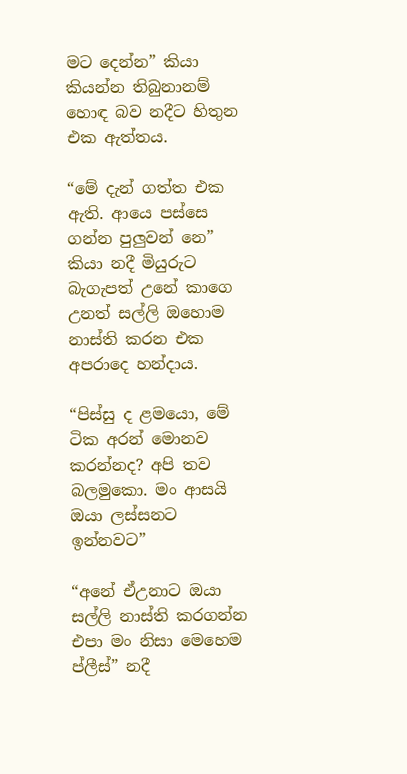මට දෙන්න” කියා කියන්න තිබුනානම් හොඳ බව නදීට හිතුන එක ඇත්තය.

“මේ දැන් ගත්ත එක ඇති. ආයෙ පස්සෙ ගන්න පුලුවන් නෙ” කියා නදී මියුරුට බැගැපත් උනේ කාගෙ උනත් සල්ලි ඔහොම නාස්ති කරන එක අපරාදෙ හන්දාය.

“පිස්සු ද ළමයො, මේ ටික අරන් මොනව කරන්නද? අපි තව බලමුකො. මං ආසයි ඔයා ලස්සනට ඉන්නවට”

“අනේ ඒඋනාට ඔයා සල්ලි නාස්ති කරගන්න එපා මං නිසා මෙහෙම ප්ලීස්” නදී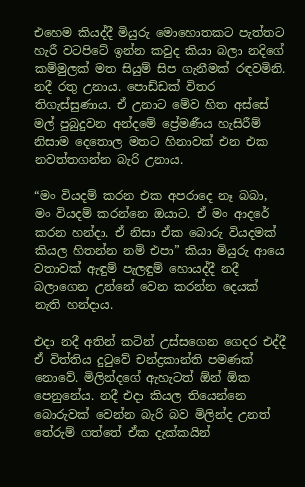එහෙම කියද්දී මියුරු මොහොතකට පැත්තට හැරී වටපිටේ ඉන්න කවුද කියා බලා නදිගේ කම්මුලක් මත සියුම් සිප ගැනීමක් රඳවමිනි. නදී රතු උනාය. පොඩ්ඩක් විතර තිගැස්සුණාය. ඒ උනාට මේව හිත අස්සේ මල් පුබුදුවන අන්දමේ ප්‍රේමණීය හැසිරීම් නිසාම දෙතොල මතට හිනාවක් එන එක නවත්තගන්න බැරි උනාය.

“මං වියදම් කරන එක අපරාදෙ නෑ බබා, මං වියදම් කරන්නෙ ඔයාට. ඒ මං ආදරේ කරන හන්දා. ඒ නිසා ඒක බොරු වියදමක් කියල හිතන්න නම් එපා” කියා මියුරු ආයෙ වතාවක් ඇඳුම් පැලඳුම් හොයද්දී නදී බලාගෙන උන්නේ වෙන කරන්න දෙයක් නැති හන්දාය.

එදා නදී අතින් කටින් උස්සගෙන ගෙදර එද්දී ඒ විත්තිය දුටුවේ චන්ද්‍රකාන්ති පමණක් නොවේ. මිලින්දගේ ඇහැටත් ඕන් ඕක පෙනුනේය. නදී එදා කියල තියෙන්නෙ බොරුවක් වෙන්න බැරි බව මිලින්ද උනත් තේරුම් ගත්තේ ඒක දැක්කයින්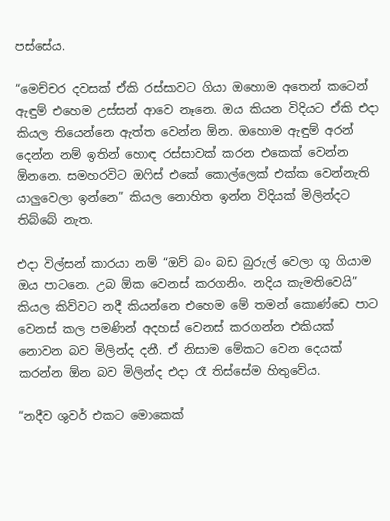පස්සේය.

“මෙච්චර දවසක් ඒකි රස්සාවට ගියා ඔහොම අතෙන් කටෙන් ඇඳුම් එහෙම උස්සන් ආවෙ නෑනෙ. ඔය කියන විදියට ඒකි එදා කියල තියෙන්නෙ ඇත්ත වෙන්න ඕන. ඔහොම ඇඳුම් අරන් දෙන්න නම් ඉතින් හොඳ රස්සාවක් කරන එකෙක් වෙන්න ඕනනෙ. සමහරවිට ඔෆිස් එකේ කොල්ලෙක් එක්ක වෙන්නැති යාලුවෙලා ඉන්නෙ” කියල නොහිත ඉන්න විදියක් මිලින්දට තිබ්බේ නැත.

එදා විල්සන් කාරයා නම් “ඔව් බං බඩ බුරුල් වෙලා ගූ ගියාම ඔය පාටනෙ. උබ ඕක වෙනස් කරගනිං. නදිය කැමතිවෙයි” කියල කිව්වට නදී කියන්නෙ එහෙම මේ තමන් කොණ්ඩෙ පාට වෙනස් කල පමණින් අදහස් වෙනස් කරගන්න එකියක් නොවන බව මිලින්ද දනී. ඒ නිසාම මේකට වෙන දෙයක් කරන්න ඕන බව මිලින්ද එදා රෑ තිස්සේම හිතුවේය.

“නදීව ශුවර් එකට මොකෙක්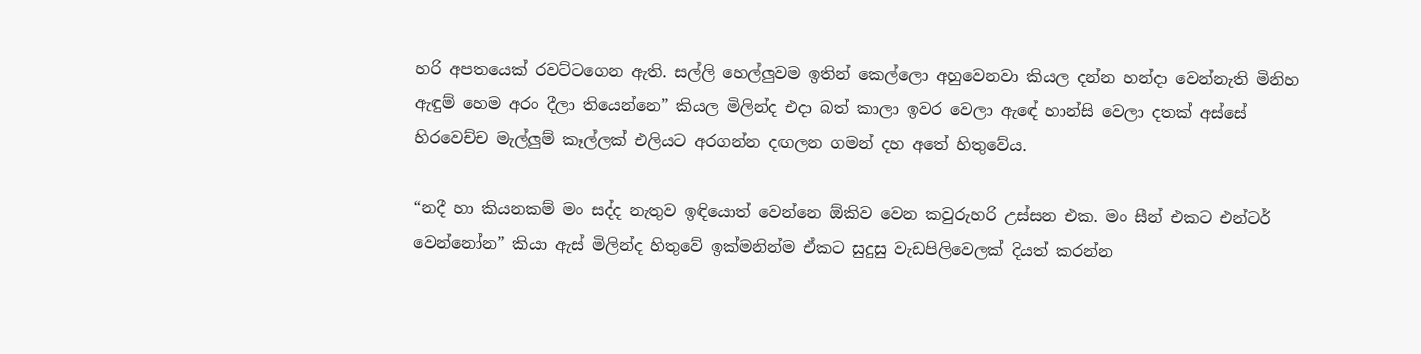හරි අපතයෙක් රවට්ටගෙන ඇති. සල්ලි හෙල්ලුවම ඉතින් කෙල්ලො අහුවෙනවා කියල දන්න හන්දා වෙන්නැති මිනිහ ඇඳුම් හෙම අරං දීලා තියෙන්නෙ” කියල මිලින්ද එදා බත් කාලා ඉවර වෙලා ඇඳේ හාන්සි වෙලා දතක් අස්සේ හිරවෙච්ච මැල්ලුම් කෑල්ලක් එලියට අරගන්න දඟලන ගමන් දහ අතේ හිතුවේය.

“නදී හා කියනකම් මං සද්ද නැතුව ඉඳියොත් වෙන්නෙ ඕකිව වෙන කවුරුහරි උස්සන එක. මං සීන් එකට එන්ටර් වෙන්නෝන” කියා ඇස් මිලින්ද හිතුවේ ඉක්මනින්ම ඒකට සුදුසු වැඩපිලිවෙලක් දියත් කරන්න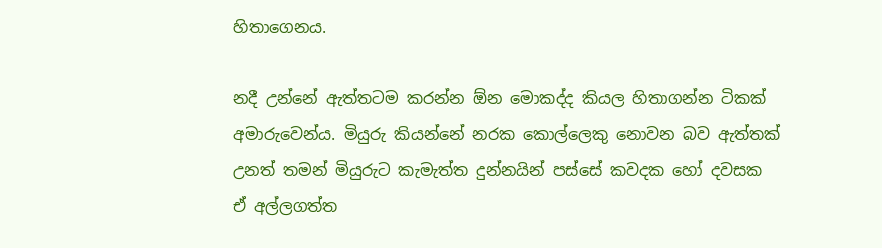හිතාගෙනය.

නදී උන්නේ ඇත්තටම කරන්න ඕන මොකද්ද කියල හිතාගන්න ටිකක් අමාරුවෙන්ය. මියුරු කියන්නේ නරක කොල්ලෙකු නොවන බව ඇත්තක් උනත් තමන් මියුරුට කැමැත්ත දුන්නයින් පස්සේ කවදක හෝ දවසක ඒ අල්ලගත්ත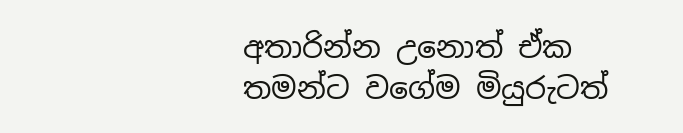අතාරින්න උනොත් ඒක තමන්ට වගේම මියුරුටත්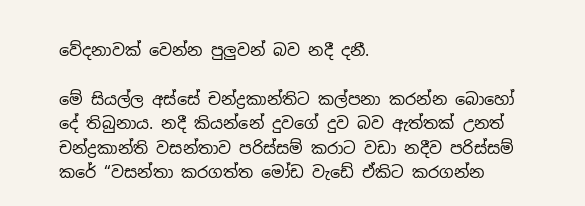වේදනාවක් වෙන්න පුලුවන් බව නදී දනී.

මේ සියල්ල අස්සේ චන්ද්‍රකාන්තිට කල්පනා කරන්න බොහෝ දේ තිබුනාය. නදී කියන්නේ දුවගේ දුව බව ඇත්තක් උනත් චන්ද්‍රකාන්ති වසන්තාව පරිස්සම් කරාට වඩා නදීව පරිස්සම් කරේ “වසන්තා කරගත්ත මෝඩ වැඩේ ඒකිට කරගන්න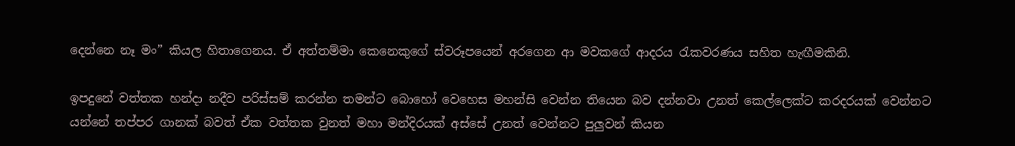දෙන්නෙ නෑ මං” කියල හිතාගෙනය. ඒ අත්තම්මා කෙනෙකුගේ ස්වරූපයෙන් අරගෙන ආ මවකගේ ආදරය රැකවරණය සහිත හැඟීමකිනි.

ඉපදුනේ වත්තක හන්දා නදීව පරිස්සම් කරන්න තමන්ට බොහෝ වෙහෙස මහන්සි වෙන්න තියෙන බව දන්නවා උනත් කෙල්ලෙක්ට කරදරයක් වෙන්නට යන්නේ තප්පර ගානක් බවත් ඒක වත්තක වුනත් මහා මන්දිරයක් අස්සේ උනත් වෙන්නට පුලුවන් කියන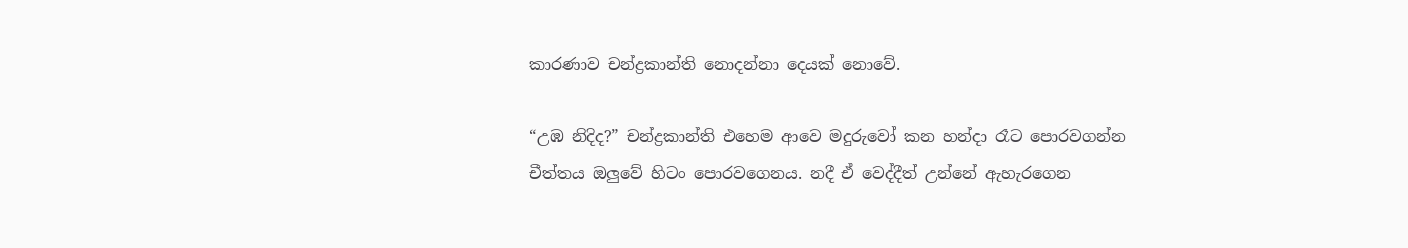කාරණාව චන්ද්‍රකාන්ති නොදන්නා දෙයක් නොවේ.

“උඹ නිදිද?” චන්ද්‍රකාන්ති එහෙම ආවෙ මදුරුවෝ කන හන්දා රෑට පොරවගන්න චීත්තය ඔලුවේ හිටං පොරවගෙනය. නදී ඒ වෙද්දීත් උන්නේ ඇහැරගෙන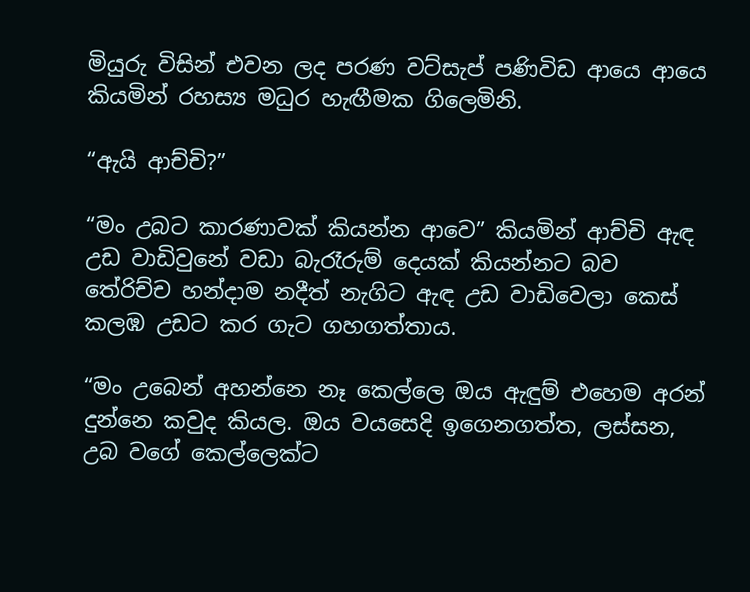මියුරු විසින් එවන ලද පරණ වට්සැප් පණිවිඩ ආයෙ ආයෙ කියමින් රහස්‍ය මධුර හැඟීමක ගිලෙමිනි.

“ඇයි ආච්චි?”

“මං උබට කාරණාවක් කියන්න ආවෙ” කියමින් ආච්චි ඇඳ උඩ වාඩිවුනේ වඩා බැරෑරුම් දෙයක් කියන්නට බව තේරිච්ච හන්දාම නදීත් නැගිට ඇඳ උඩ වාඩිවෙලා කෙස් කලඹ උඩට කර ගැට ගහගත්තාය.

“මං උබෙන් අහන්නෙ නෑ කෙල්ලෙ ඔය ඇඳුම් එහෙම අරන් දුන්නෙ කවුද කියල. ඔය වයසෙදි ඉගෙනගත්ත, ලස්සන, උබ වගේ කෙල්ලෙක්ට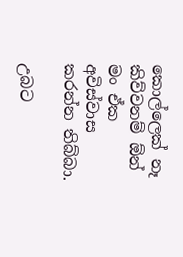කොල්ලෙක් නෑ කිව්වනම් ඕන් මං ඒක අවිස්වාස කරන්න තිබ්බා.

උබට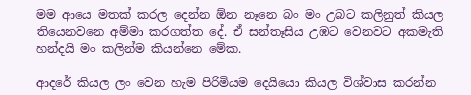මම ආයෙ මතක් කරල දෙන්න ඕන නෑනෙ බං මං උබට කලිනුත් කියල තියෙනවනෙ අම්මා කරගත්ත දේ. ඒ සන්තෑසිය උඹට වෙනවට අකමැති හන්දයි මං කලින්ම කියන්නෙ මේක.

ආදරේ කියල ලං වෙන හැම පිරිමියම දෙයියො කියල විශ්වාස කරන්න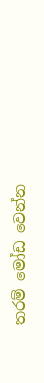තරම් මෝඩ වෙන්න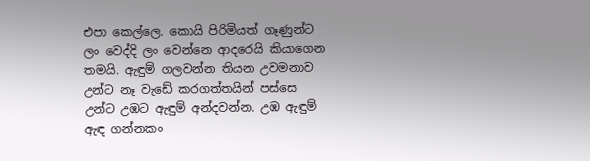එපා කෙල්ලෙ. කොයි පිරිමියත් ගෑණුන්ට ලං වෙද්දි ලං වෙන්නෙ ආදරෙයි කියාගෙන තමයි. ඇඳුම් ගලවන්න තියන උවමනාව උන්ට නෑ වැඩේ කරගත්තයින් පස්සෙ උන්ට උඹට ඇඳුම් අන්දවන්න. උඹ ඇඳුම් ඇඳ ගන්නකං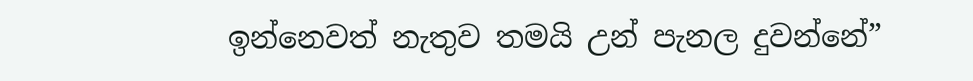ඉන්නෙවත් නැතුව තමයි උන් පැනල දුවන්නේ”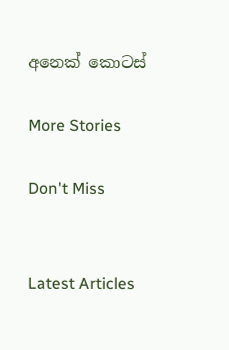අනෙක් කොටස්

More Stories

Don't Miss


Latest Articles